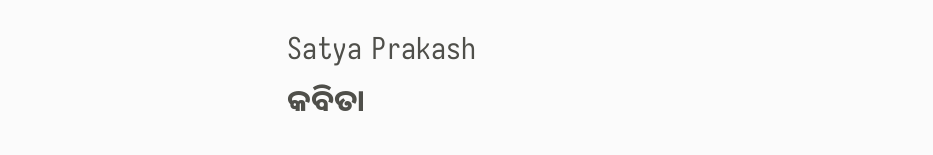Satya Prakash
କବିତା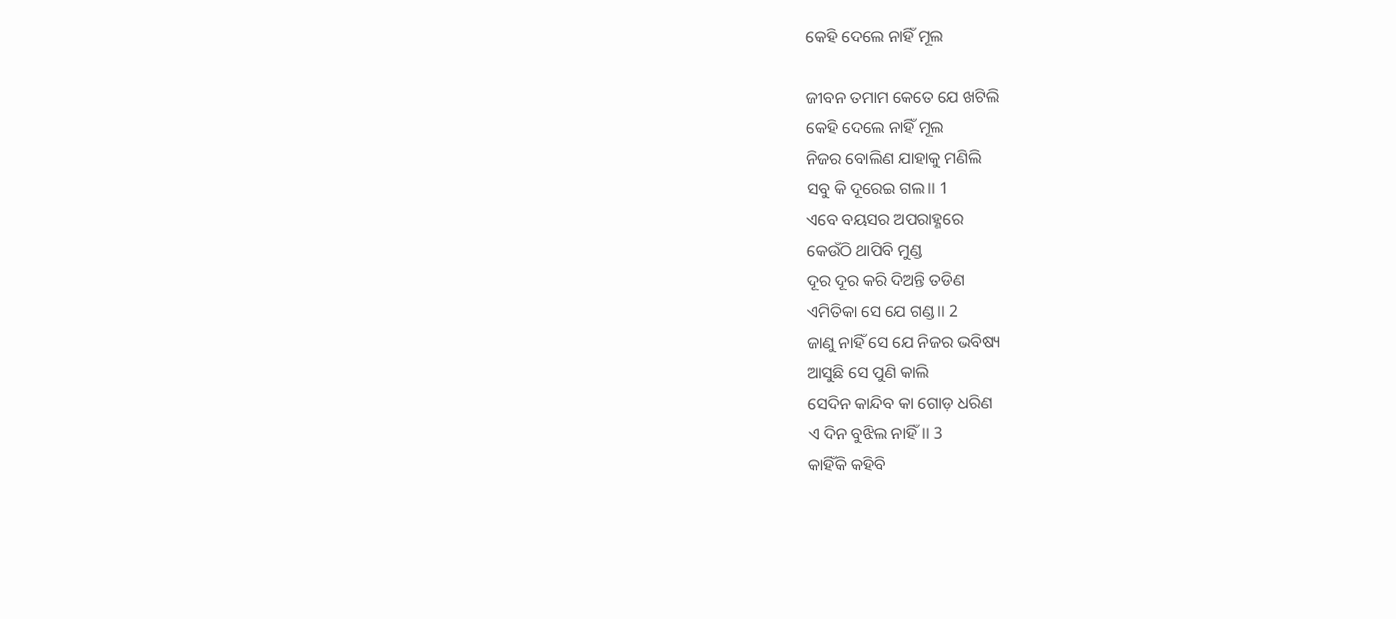କେହି ଦେଲେ ନାହିଁ ମୂଲ

ଜୀବନ ତମାମ କେତେ ଯେ ଖଟିଲି
କେହି ଦେଲେ ନାହିଁ ମୂଲ
ନିଜର ବୋଲିଣ ଯାହାକୁ ମଣିଲି
ସବୁ କି ଦୂରେଇ ଗଲ।। 1
ଏବେ ବୟସର ଅପରାହ୍ଣରେ
କେଉଁଠି ଥାପିବି ମୁଣ୍ଡ
ଦୂର ଦୂର କରି ଦିଅନ୍ତି ତଡିଣ
ଏମିତିକା ସେ ଯେ ଗଣ୍ଡ।। 2
ଜାଣୁ ନାହିଁ ସେ ଯେ ନିଜର ଭବିଷ୍ୟ
ଆସୁଛି ସେ ପୁଣି କାଲି
ସେଦିନ କାନ୍ଦିବ କା ଗୋଡ଼ ଧରିଣ
ଏ ଦିନ ବୁଝିଲ ନାହିଁ।। 3
କାହିଁକି କହିବି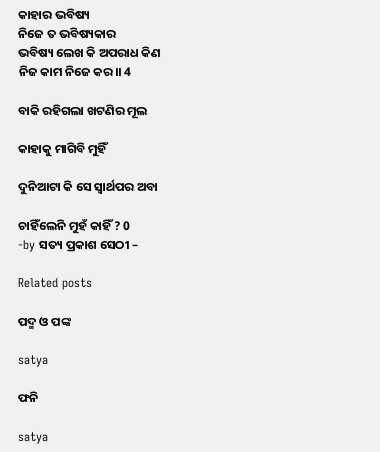କାହାର ଭବିଷ୍ୟ
ନିଜେ ତ ଭବିଷ୍ୟକାର
ଭବିଷ୍ୟ ଲେଖ କି ଅପରାଧ କିଣ
ନିଜ କାମ ନିଜେ କର।। 4

ବାକି ରହିଗଲା ଖଟଣିର ମୂଲ

କାହାକୁ ମାଗିବି ମୁହିଁ

ଦୁନିଆଟା କି ସେ ସ୍ୱାର୍ଥପର ଅବା

ଚାହିଁଲେନି ମୁହଁ କାହିଁ ? 0
-by ସତ୍ୟ ପ୍ରକାଶ ସେଠୀ –

Related posts

ପଦ୍ମ ଓ ପଙ୍କ

satya

ଫନି

satya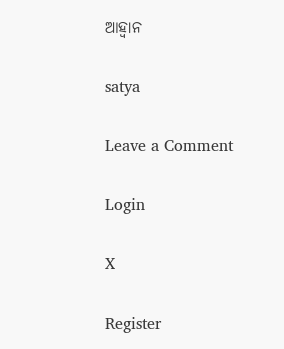ଆହ୍ଵାନ

satya

Leave a Comment

Login

X

Register